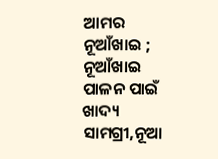ଆମର ନୂଆଁଖାଇ ; ନୂଆଁଖାଇ ପାଳନ ପାଇଁ ଖାଦ୍ୟ ସାମଗ୍ରୀ,ନୂଆ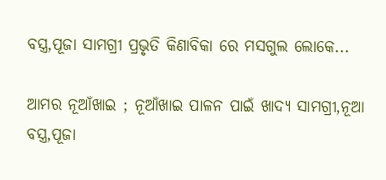ବସ୍ତ୍ର,ପୂଜା ସାମଗ୍ରୀ ପ୍ରଭୃତି କିଣାବିକା ରେ ମସଗୁଲ ଲୋକେ...

ଆମର ନୂଆଁଖାଇ ; ନୂଆଁଖାଇ ପାଳନ ପାଇଁ ଖାଦ୍ୟ ସାମଗ୍ରୀ,ନୂଆ ବସ୍ତ୍ର,ପୂଜା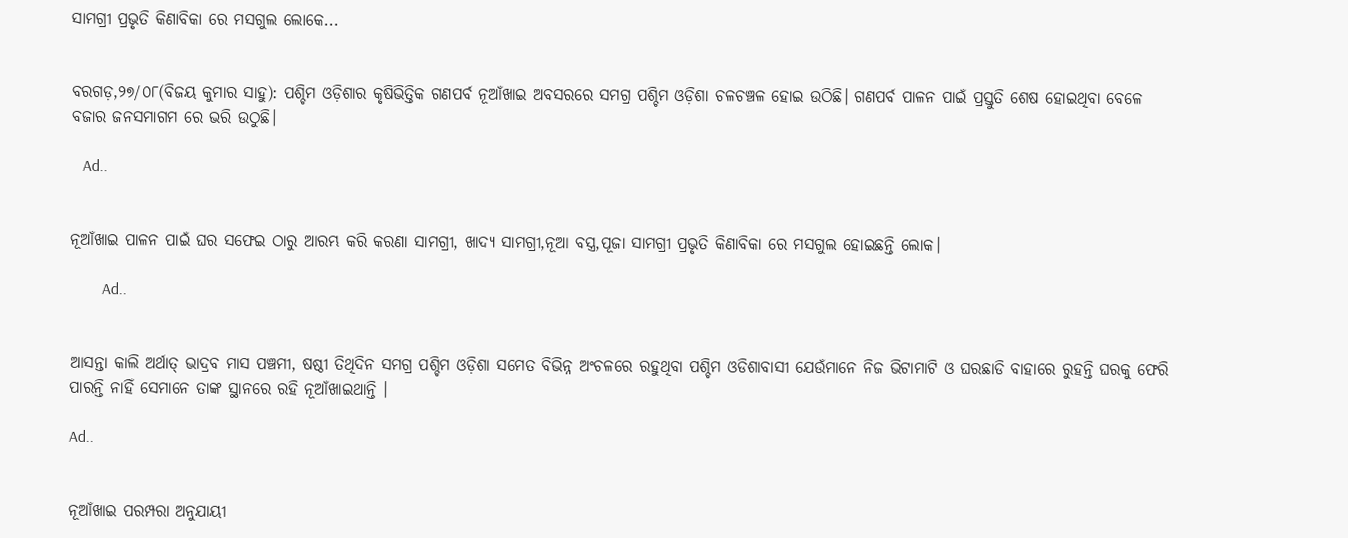ସାମଗ୍ରୀ ପ୍ରଭୃତି କିଣାବିକା ରେ ମସଗୁଲ ଲୋକେ...


ବରଗଡ଼,୨୭/୦୮(ବିଜୟ କୁମାର ସାହୁ): ପଶ୍ଚିମ ଓଡ଼ିଶାର କୃଷିଭିତ୍ତିକ ଗଣପର୍ବ ନୂଆଁଖାଇ ଅବସରରେ ସମଗ୍ର ପଶ୍ଚିମ ଓଡ଼ିଶା ଚଳଚଞ୍ଚଳ ହୋଇ ଉଠିଛି। ଗଣପର୍ବ ପାଳନ ପାଇଁ ପ୍ରସ୍ତୁତି ଶେଷ ହୋଇଥିବା ବେଳେ ବଜାର ଜନସମାଗମ ରେ ଭରି ଉଠୁଛି।

   Ad..


ନୂଆଁଖାଇ ପାଳନ ପାଇଁ ଘର ସଫେଇ ଠାରୁ ଆରମ୍ଭ କରି କରଣା ସାମଗ୍ରୀ, ଖାଦ୍ୟ ସାମଗ୍ରୀ,ନୂଆ ବସ୍ତ୍ର,ପୂଜା ସାମଗ୍ରୀ ପ୍ରଭୃତି କିଣାବିକା ରେ ମସଗୁଲ ହୋଇଛନ୍ତି ଲୋକ।

        Ad..


ଆସନ୍ତା କାଲି ଅର୍ଥାତ୍ ଭାଦ୍ରବ ମାସ ପଞ୍ଚମୀ, ଷଷ୍ଠୀ ତିଥିଦିନ ସମଗ୍ର ପଶ୍ଚିମ ଓଡ଼ିଶା ସମେତ ବିଭିନ୍ନ ଅଂଚଳରେ ରହୁଥିବା ପଶ୍ଚିମ ଓଡିଶାବାସୀ ଯେଉଁମାନେ ନିଜ ଭିଟାମାଟି ଓ ଘରଛାଡି ବାହାରେ ରୁହନ୍ତି ଘରକୁ ଫେରି ପାରନ୍ତି ନାହିଁ ସେମାନେ ତାଙ୍କ ସ୍ଥାନରେ ରହି ନୂଆଁଖାଇଥାନ୍ତି ।

Ad..


ନୂଆଁଖାଇ ପରମ୍ପରା ଅନୁଯାୟୀ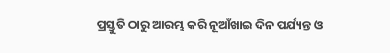ପ୍ରସ୍ତୁତି ଠାରୁ ଆରମ୍ଭ କରି ନୂଆଁଖାଇ ଦିନ ପର୍ଯ୍ୟନ୍ତ ଓ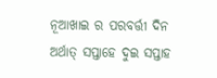ନୂଆଖାଇ ର ପରବର୍ତ୍ତୀ ଦିନ ଅର୍ଥାତ୍ ସପ୍ତାହେ ଦୁଇ ସପ୍ତାହ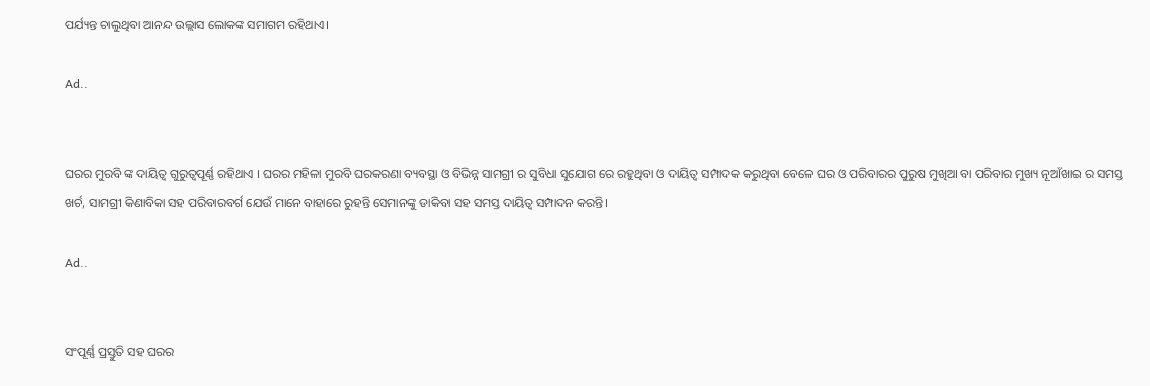ପର୍ଯ୍ୟନ୍ତ ଚାଲୁଥିବା ଆନନ୍ଦ ଉଲ୍ଲାସ ଲୋକଙ୍କ ସମାଗମ ରହିଥାଏ।

Ad..


ଘରର ମୁରବି ଙ୍କ ଦାୟିତ୍ୱ ଗୁରୁତ୍ୱପୂର୍ଣ୍ଣ ରହିଥାଏ । ଘରର ମହିଳା ମୁରବି ଘରକରଣା ବ୍ୟବସ୍ଥା ଓ ବିଭିନ୍ନ ସାମଗ୍ରୀ ର ସୁବିଧା ସୁଯୋଗ ରେ ରହୁଥିବା ଓ ଦାୟିତ୍ଵ ସମ୍ପାଦକ କରୁଥିବା ବେଳେ ଘର ଓ ପରିବାରର ପୁରୁଷ ମୁଖିଆ ବା ପରିବାର ମୁଖ୍ୟ ନୂଆଁଖାଇ ର ସମସ୍ତ ଖର୍ଚ, ସାମଗ୍ରୀ କିଣାବିକା ସହ ପରିବାରବର୍ଗ ଯେଉଁ ମାନେ ବାହାରେ ରୁହନ୍ତି ସେମାନଙ୍କୁ ଡାକିବା ସହ ସମସ୍ତ ଦାୟିତ୍ବ ସମ୍ପାଦନ କରନ୍ତି।

Ad..


ସଂପୂର୍ଣ୍ଣ ପ୍ରସ୍ତୁତି ସହ ଘରର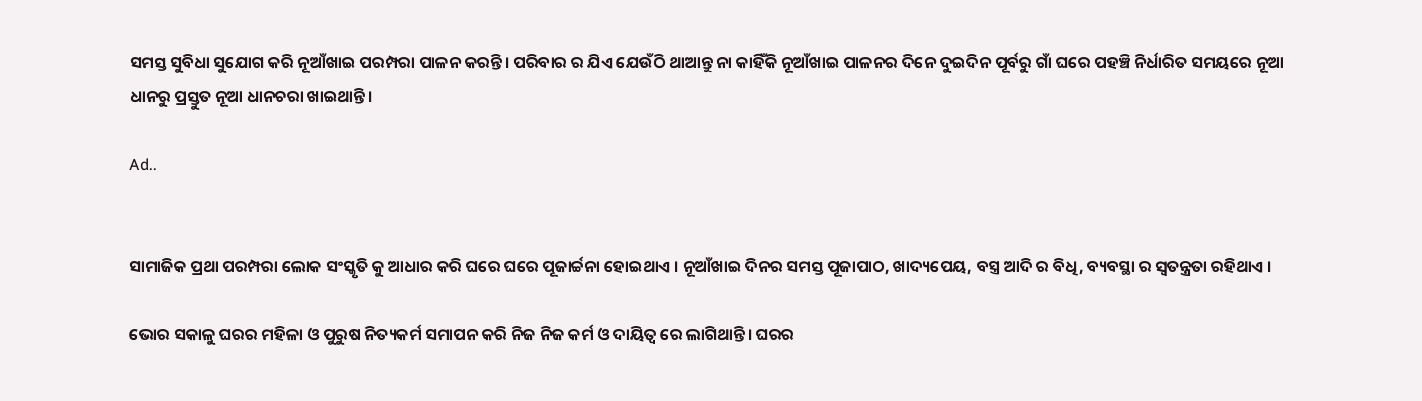ସମସ୍ତ ସୁବିଧା ସୁଯୋଗ କରି ନୂଆଁଖାଇ ପରମ୍ପରା ପାଳନ କରନ୍ତି। ପରିବାର ର ଯିଏ ଯେଉଁଠି ଥାଆନ୍ତୁ ନା କାହିଁକି ନୂଆଁଖାଇ ପାଳନର ଦିନେ ଦୁଇଦିନ ପୂର୍ବରୁ ଗାଁ ଘରେ ପହଞ୍ଚି ନିର୍ଧାରିତ ସମୟରେ ନୂଆ ଧାନରୁ ପ୍ରସ୍ତୁତ ନୂଆ ଧାନଚରା ଖାଇଥାନ୍ତି।

Ad..


ସାମାଜିକ ପ୍ରଥା ପରମ୍ପରା ଲୋକ ସଂସ୍କୃତି କୁ ଆଧାର କରି ଘରେ ଘରେ ପୂଜାର୍ଚ୍ଚନା ହୋଇଥାଏ । ନୂଆଁଖାଇ ଦିନର ସମସ୍ତ ପୂଜାପାଠ, ଖାଦ୍ୟପେୟ, ବସ୍ତ୍ର ଆଦି ର ବିଧି, ବ୍ୟବସ୍ଥା ର ସ୍ୱତନ୍ତ୍ରତା ରହିଥାଏ ।

ଭୋର ସକାଳୁ ଘରର ମହିଳା ଓ ପୁରୁଷ ନିତ୍ୟକର୍ମ ସମାପନ କରି ନିଜ ନିଜ କର୍ମ ଓ ଦାୟିତ୍ଵ ରେ ଲାଗିଥାନ୍ତି। ଘରର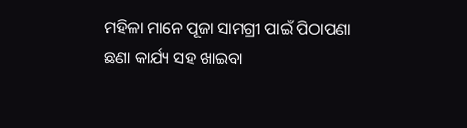ମହିଳା ମାନେ ପୂଜା ସାମଗ୍ରୀ ପାଇଁ ପିଠାପଣା ଛଣା କାର୍ଯ୍ୟ ସହ ଖାଇବା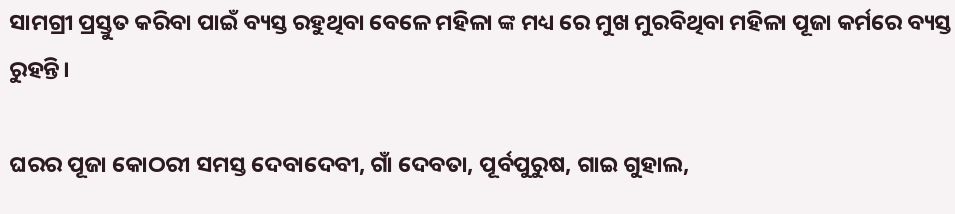ସାମଗ୍ରୀ ପ୍ରସ୍ତୁତ କରିବା ପାଇଁ ବ୍ୟସ୍ତ ରହୁଥିବା ବେଳେ ମହିଳା ଙ୍କ ମଧ୍ୟ ରେ ମୁଖ ମୁରବିଥିବା ମହିଳା ପୂଜା କର୍ମରେ ବ୍ୟସ୍ତ ରୁହନ୍ତି।

ଘରର ପୂଜା କୋଠରୀ ସମସ୍ତ ଦେବାଦେବୀ, ଗାଁ ଦେବତା, ପୂର୍ବପୁରୁଷ, ଗାଇ ଗୁହାଲ,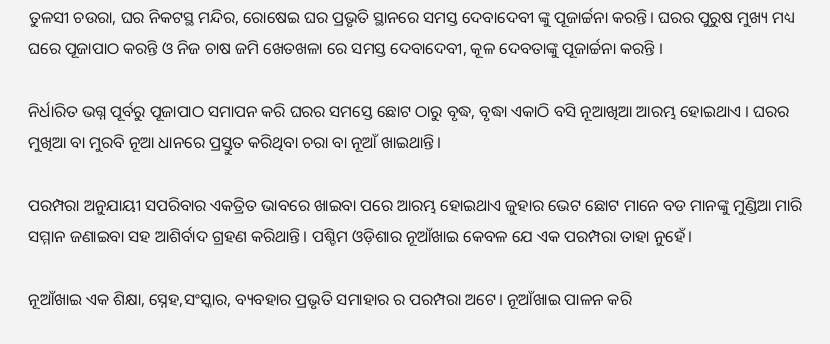ତୁଳସୀ ଚଉରା, ଘର ନିକଟସ୍ଥ ମନ୍ଦିର, ରୋଷେଇ ଘର ପ୍ରଭୃତି ସ୍ଥାନରେ ସମସ୍ତ ଦେବାଦେବୀ ଙ୍କୁ ପୂଜାର୍ଚ୍ଚନା କରନ୍ତି। ଘରର ପୁରୁଷ ମୁଖ୍ୟ ମଧ୍ୟ ଘରେ ପୂଜାପାଠ କରନ୍ତି ଓ ନିଜ ଚାଷ ଜମି ଖେତଖଳା ରେ ସମସ୍ତ ଦେବାଦେବୀ, କୂଳ ଦେବତାଙ୍କୁ ପୂଜାର୍ଚ୍ଚନା କରନ୍ତି ।

ନିର୍ଧାରିତ ଭଗ୍ନ ପୂର୍ବରୁ ପୂଜାପାଠ ସମାପନ କରି ଘରର ସମସ୍ତେ ଛୋଟ ଠାରୁ ବୃଦ୍ଧ, ବୃଦ୍ଧା ଏକାଠି ବସି ନୂଆଖିଆ ଆରମ୍ଭ ହୋଇଥାଏ । ଘରର ମୁଖିଆ ବା ମୁରବି ନୂଆ ଧାନରେ ପ୍ରସ୍ତୁତ କରିଥିବା ଚରା ବା ନୂଆଁ ଖାଇଥାନ୍ତି।

ପରମ୍ପରା ଅନୁଯାୟୀ ସପରିବାର ଏକତ୍ରିତ ଭାବରେ ଖାଇବା ପରେ ଆରମ୍ଭ ହୋଇଥାଏ ଜୁହାର ଭେଟ ଛୋଟ ମାନେ ବଡ ମାନଙ୍କୁ ମୁଣ୍ଡିଆ ମାରି ସମ୍ମାନ ଜଣାଇବା ସହ ଆଶିର୍ବାଦ ଗ୍ରହଣ କରିଥାନ୍ତି। ପଶ୍ଚିମ ଓଡ଼ିଶାର ନୂଆଁଖାଇ କେବଳ ଯେ ଏକ ପରମ୍ପରା ତାହା ନୁହେଁ।

ନୂଆଁଖାଇ ଏକ ଶିକ୍ଷା, ସ୍ନେହ,ସଂସ୍କାର, ବ୍ୟବହାର ପ୍ରଭୃତି ସମାହାର ର ପରମ୍ପରା ଅଟେ। ନୂଆଁଖାଇ ପାଳନ କରି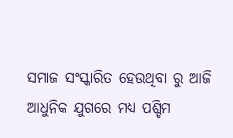ସମାଜ ସଂସ୍କାରିତ ହେଉଥିବା ରୁ ଆଜି ଆଧୁନିକ ଯୁଗରେ ମଧ୍ୟ ପଶ୍ଚିମ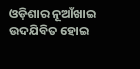ଓଡ଼ିଶାର ନୂଆଁଖାଇ ଉଦଯିବିତ ହୋଇ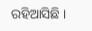ରହିଆସିଛି ।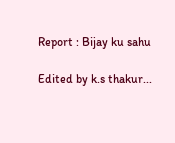Report : Bijay ku sahu

Edited by k.s thakur...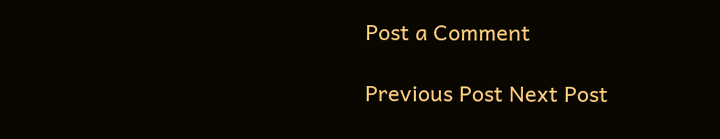Post a Comment

Previous Post Next Post